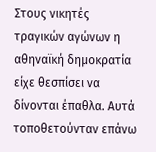Στους νικητές
τραγικών αγώνων η αθηναϊκή δημοκρατία είχε θεσπίσει να δίνονται έπαθλα. Αυτά τοποθετούνταν επάνω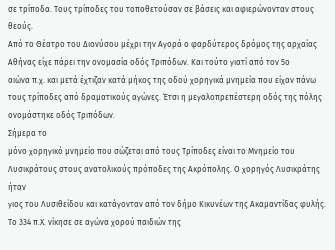σε τρίποδα. Τους τρίποδες του τοποθετούσαν σε βάσεις και αφιερώνονταν στους θεούς.
Από το Θέατρο του Διονύσου μέχρι την Αγορά ο φαρδύτερος δρόμος της αρχαίας
Αθήνας είχε πάρει την ονομασία οδός Τριπόδων. Και τούτο γιατί από τον 5ο
αιώνα π.χ. και μετά έχτιζαν κατά μήκος της οδού χορηγικά μνημεία που είχαν πάνω
τους τρίποδες από δραματικούς αγώνες. Έτσι η μεγαλοπρεπέστερη οδός της πόλης
ονομάστηκε οδός Τριπόδων.
Σήμερα το
μόνο χορηγικό μνημείο που σώζεται από τους Τρίποδες είναι το Μνημείο του
Λυσικράτους στους ανατολικούς πρόποδες της Ακρόπολης. Ο χορηγός Λυσικράτης ήταν
γιος του Λυσιθείδου και κατάγονταν από τον δήμο Κικυνέων της Ακαμαντίδας φυλής.
Το 334 π.Χ. νίκησε σε αγώνα χορού παιδιών της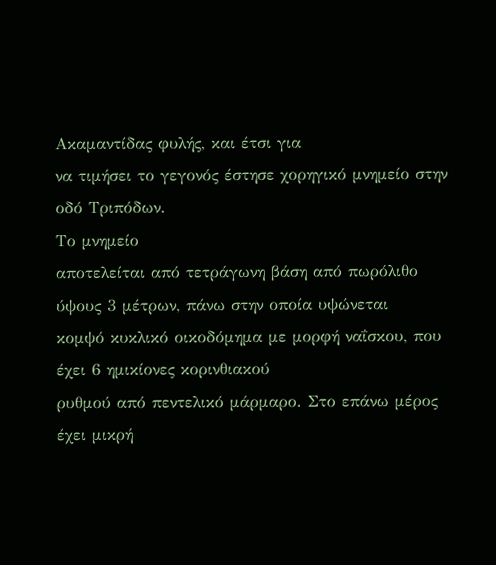Ακαμαντίδας φυλής, και έτσι για
να τιμήσει το γεγονός έστησε χορηγικό μνημείο στην οδό Τριπόδων.
Το μνημείο
αποτελείται από τετράγωνη βάση από πωρόλιθο ύψους 3 μέτρων, πάνω στην οποία υψώνεται
κομψό κυκλικό οικοδόμημα με μορφή ναΐσκου, που έχει 6 ημικίονες κορινθιακού
ρυθμού από πεντελικό μάρμαρο. Στο επάνω μέρος έχει μικρή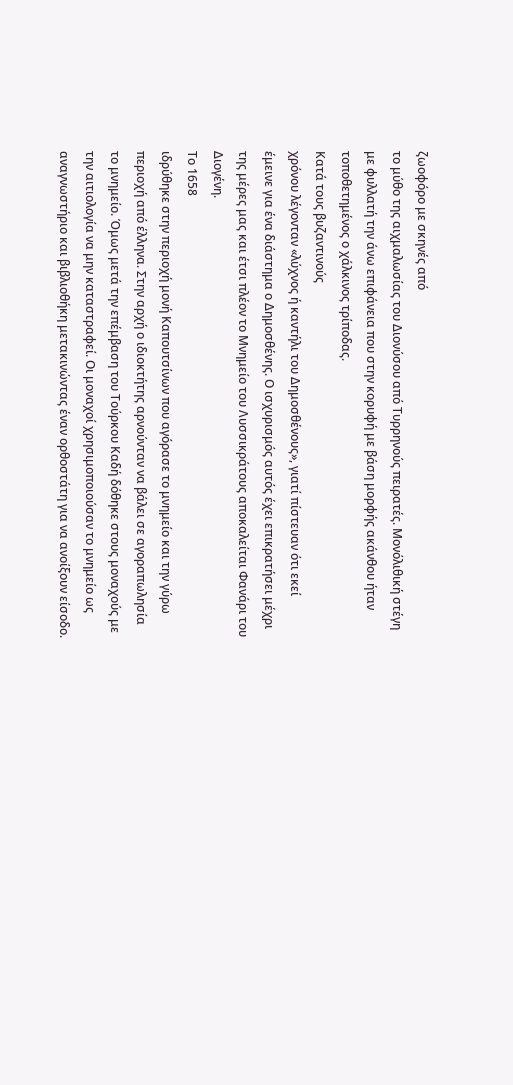ζωοφόρο με σκηνές από
το μύθο της αιχμαλωσίας του Διονύσου από Τυρρηνούς πειρατές. Μονόλιθική στέγη
με φυλλατή την άνω επιφάνεια που στην κορυφή με βάση μορφής ακάνθου ήταν
τοποθετημένος ο χάλκινος τρίποδας.
Κατά τους βυζαντινούς
χρόνου λέγονταν «λύχνος ή καντήλι του Δημοσθένους», γιατί πίστευαν ότι εκεί
έμεινε για ένα διάστημα ο Δημοσθένης. Ο ισχυρισμός αυτός έχει επικρατήσει μέχρι
της μέρες μας και έτσι πλέον το Μνημείο του Λυσσικράτους αποκαλείται Φανάρι του
Διογένη.
Το 1658
ιδρύθηκε στην περιοχή μονή Καπουτσίνων που αγόρασε το μνημείο και την γύρω
περιοχή από έλληνα. Στην αρχή ο ιδιοκτήτης αρνούνταν να βάλει σε αγοραπωλησία
το μνημείο. Όμως μετά την επέμβαση του Τούρκου Καδή δόθηκε στους μοναχούς με
την αιτιολογία να μην καταστραφεί. Οι μοναχοί χρησιμοποιούσαν το μνημείο ως
αναγνωστήριο και βιβλιοθήκη μετακινώντας έναν ορθοστάτη για να ανοίξουν είσοδο.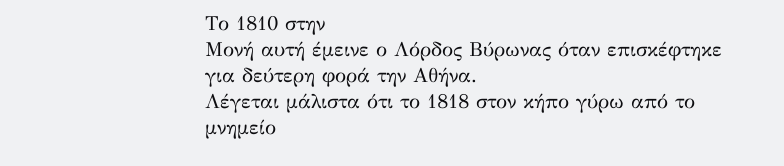Το 1810 στην
Μονή αυτή έμεινε ο Λόρδος Βύρωνας όταν επισκέφτηκε για δεύτερη φορά την Αθήνα.
Λέγεται μάλιστα ότι το 1818 στον κήπο γύρω από το μνημείο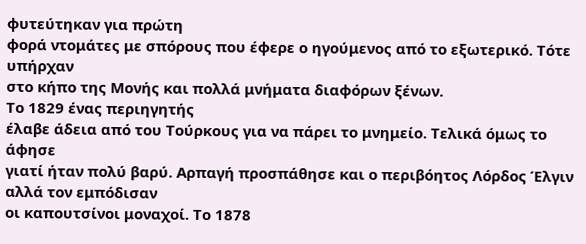φυτεύτηκαν για πρώτη
φορά ντομάτες με σπόρους που έφερε ο ηγούμενος από το εξωτερικό. Τότε υπήρχαν
στο κήπο της Μονής και πολλά μνήματα διαφόρων ξένων.
Το 1829 ένας περιηγητής
έλαβε άδεια από του Τούρκους για να πάρει το μνημείο. Τελικά όμως το άφησε
γιατί ήταν πολύ βαρύ. Αρπαγή προσπάθησε και ο περιβόητος Λόρδος Έλγιν αλλά τον εμπόδισαν
οι καπουτσίνοι μοναχοί. Το 1878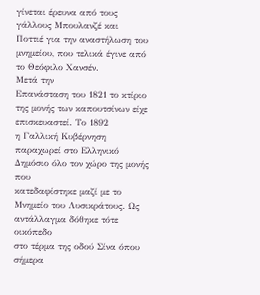γίνεται έρευνα από τους γάλλους Μπουλανζέ και
Ποττιέ για την αναστήλωση του μνημείου, που τελικά έγινε από το Θεόφιλο Χανσέν.
Μετά την
Επανάσταση του 1821 το κτίριο της μονής των καπουτσίνων είχε επισκευαστεί. Το 1892
η Γαλλική Κυβέρνηση παραχωρεί στο Ελληνικό Δημόσιο όλο τον χώρο της μονής που
κατεδαφίστηκε μαζί με το Μνημείο του Λυσικράτους. Ως αντάλλαγμα δόθηκε τότε οικόπεδο
στο τέρμα της οδού Σίνα όπου σήμερα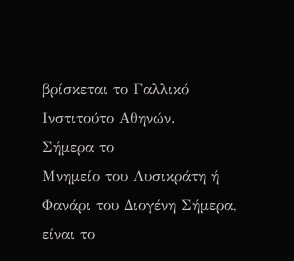βρίσκεται το Γαλλικό Ινστιτούτο Αθηνών.
Σήμερα το
Μνημείο του Λυσικράτη ή Φανάρι του Διογένη Σήμερα, είναι το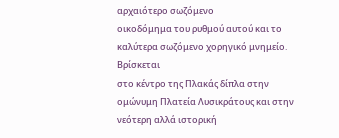αρχαιότερο σωζόμενο
οικοδόμημα του ρυθμού αυτού και το καλύτερα σωζόμενο χορηγικό μνημείο. Βρίσκεται
στο κέντρο της Πλακάς δίπλα στην ομώνυμη Πλατεία Λυσικράτους και στην νεότερη αλλά ιστορική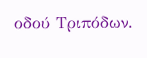οδού Τριπόδων.